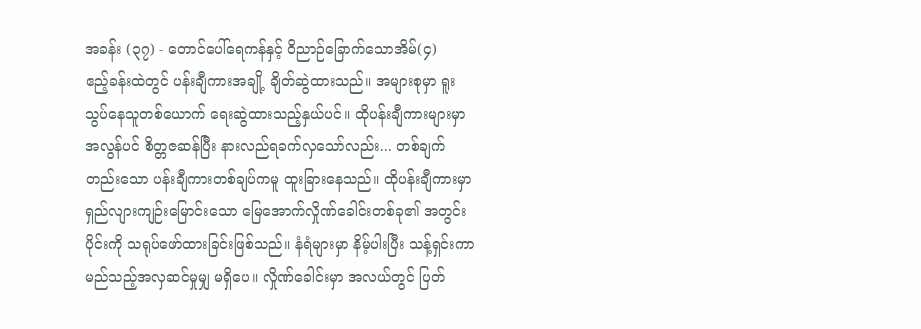အခန်း (၃၇) - တောင်ပေါ်ရေကန်နှင့် ဝိညာဉ်ခြောက်သောအိမ်(၄)
ဧည့်ခန်းထဲတွင် ပန်းချီကားအချို့ ချိတ်ဆွဲထားသည်။ အများစုမှာ ရူးသွပ်နေသူတစ်ယောက် ရေးဆွဲထားသည့်နှယ်ပင်။ ထိုပန်းချီကားများမှာ အလွန်ပင် စိတ္တဇဆန်ပြီး နားလည်ရခက်လှသော်လည်း... တစ်ချက်တည်းသော ပန်းချီကားတစ်ချပ်ကမူ ထူးခြားနေသည်။ ထိုပန်းချီကားမှာ ရှည်လျားကျဉ်းမြောင်းသော မြေအောက်လှိုဏ်ခေါင်းတစ်ခု၏ အတွင်းပိုင်းကို သရုပ်ဖော်ထားခြင်းဖြစ်သည်။ နံရံများမှာ နိမ့်ပါးပြီး သန့်ရှင်းကာ မည်သည့်အလှဆင်မှုမျှ မရှိပေ။ လှိုဏ်ခေါင်းမှာ အလယ်တွင် ပြတ်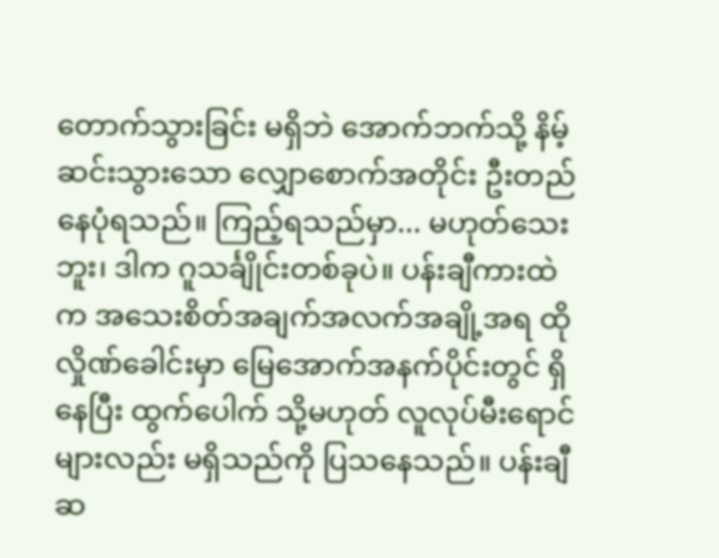တောက်သွားခြင်း မရှိဘဲ အောက်ဘက်သို့ နိမ့်ဆင်းသွားသော လျှောစောက်အတိုင်း ဦးတည်နေပုံရသည်။ ကြည့်ရသည်မှာ... မဟုတ်သေးဘူး၊ ဒါက ဂူသင်္ချိုင်းတစ်ခုပဲ။ ပန်းချီကားထဲက အသေးစိတ်အချက်အလက်အချို့အရ ထိုလှိုဏ်ခေါင်းမှာ မြေအောက်အနက်ပိုင်းတွင် ရှိနေပြီး ထွက်ပေါက် သို့မဟုတ် လူလုပ်မီးရောင်များလည်း မရှိသည်ကို ပြသနေသည်။ ပန်းချီဆ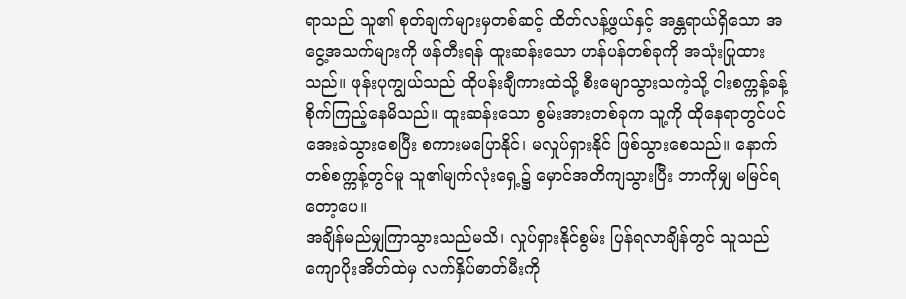ရာသည် သူ၏ စုတ်ချက်များမှတစ်ဆင့် ထိတ်လန့်ဖွယ်နှင့် အန္တရာယ်ရှိသော အငွေ့အသက်များကို ဖန်တီးရန် ထူးဆန်းသော ဟန်ပန်တစ်ခုကို အသုံးပြုထားသည်။ ဖုန်းပုကျွယ်သည် ထိုပန်းချီကားထဲသို့ စီးမျောသွားသကဲ့သို့ ငါးစက္ကန့်ခန့် စိုက်ကြည့်နေမိသည်။ ထူးဆန်းသော စွမ်းအားတစ်ခုက သူ့ကို ထိုနေရာတွင်ပင် အေးခဲသွားစေပြီး စကားမပြောနိုင်၊ မလှုပ်ရှားနိုင် ဖြစ်သွားစေသည်။ နောက်တစ်စက္ကန့်တွင်မူ သူ၏မျက်လုံးရှေ့၌ မှောင်အတိကျသွားပြီး ဘာကိုမျှ မမြင်ရတော့ပေ။
အချိန်မည်မျှကြာသွားသည်မသိ၊ လှုပ်ရှားနိုင်စွမ်း ပြန်ရလာချိန်တွင် သူသည် ကျောပိုးအိတ်ထဲမှ လက်နှိပ်ဓာတ်မီးကို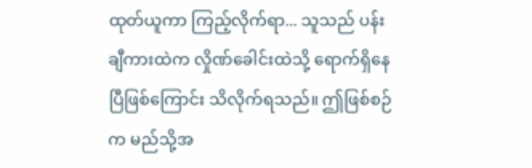ထုတ်ယူကာ ကြည့်လိုက်ရာ... သူသည် ပန်းချီကားထဲက လှိုဏ်ခေါင်းထဲသို့ ရောက်ရှိနေပြီဖြစ်ကြောင်း သိလိုက်ရသည်။ ဤဖြစ်စဉ်က မည်သို့အ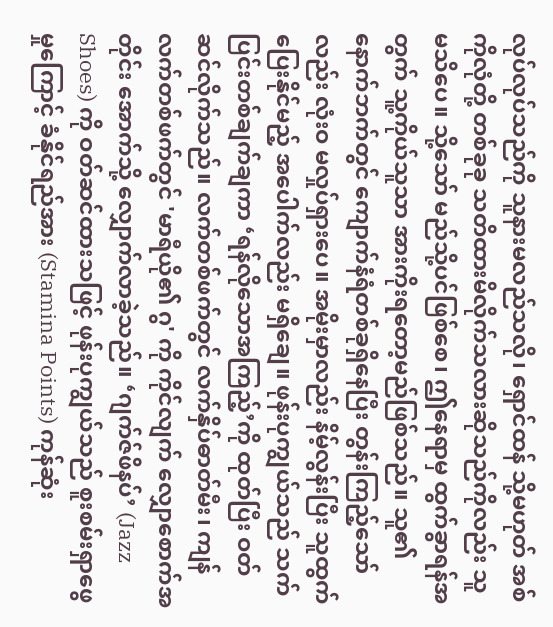လုပ်လုပ်သည်ကို သူနားမလည်သလို၊ ရှောင်ထန် သို့မဟုတ် အစ်ကိုလုံတို့ တစ်ခုခု သတိထားမိလိုက်သလားဆိုသည်ကိုလည်း သူ မသိပေ။ သို့သော် မည်သို့ပင်ဖြစ်စေ၊ ဤနေရာမှ ထွက်ခွာရန်အတွက် သူ့ကိုယ်သူသာ အားကိုးရတော့မည်ဖြစ်သည်။ သူ၏နောက်ဘက်တွင် ကျောက်နံရံတစ်ခုရှိနေပြီး တွန်းကြည့်သော်လည်း လုံးဝ မလှုပ်ရှားပေ။ အမိုးမှာလည်း နိမ့်လွန်းပြီး သူထွက်ပြေးနိုင်မည့် အပေါက်လည်း မရှိချေ။ ဖုန်းပုကျွယ်သည် သက်ပြင်းတစ်ချက်ချကာ ‘ရန်လိုသောအကြည့်’ကို ထုတ်ပြီး ဝတ်ဆင်လိုက်သည်။ လက်တစ်ဖက်တွင် လက်နှိပ်ဓာတ်မီး၊ ကျန်လက်တစ်ဖက်တွင် 'မာရီယို၏ ဂွ' ကို ကိုင်လျက် လျှောစောက်အတိုင်း အောက်သို့ လျှောက်လာခဲ့သည်။ ‘ဂျက်ဇ်ဖိနပ်’ (Jazz Shoes) ကို ဝတ်ဆင်ထားသဖြင့် ဖုန်းပုကျွယ်သည် စူးစမ်းရှာဖွေမှုကြောင့် ခံနိုင်ရည်အား (Stamina Points) ကုန်ဆုံး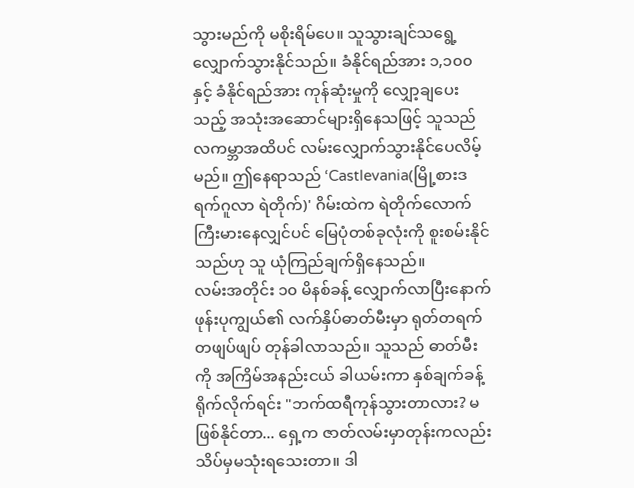သွားမည်ကို မစိုးရိမ်ပေ။ သူသွားချင်သရွေ့ လျှောက်သွားနိုင်သည်။ ခံနိုင်ရည်အား ၁,၁၀၀ နှင့် ခံနိုင်ရည်အား ကုန်ဆုံးမှုကို လျှော့ချပေးသည့် အသုံးအဆောင်များရှိနေသဖြင့် သူသည် လကမ္ဘာအထိပင် လမ်းလျှောက်သွားနိုင်ပေလိမ့်မည်။ ဤနေရာသည် ‘Castlevania(မြို့စားဒရက်ဂူလာ ရဲတိုက်)' ဂိမ်းထဲက ရဲတိုက်လောက် ကြီးမားနေလျှင်ပင် မြေပုံတစ်ခုလုံးကို စူးစမ်းနိုင်သည်ဟု သူ ယုံကြည်ချက်ရှိနေသည်။
လမ်းအတိုင်း ၁၀ မိနစ်ခန့် လျှောက်လာပြီးနောက် ဖုန်းပုကျွယ်၏ လက်နှိပ်ဓာတ်မီးမှာ ရုတ်တရက် တဖျပ်ဖျပ် တုန်ခါလာသည်။ သူသည် ဓာတ်မီးကို အကြိမ်အနည်းငယ် ခါယမ်းကာ နှစ်ချက်ခန့် ရိုက်လိုက်ရင်း "ဘက်ထရီကုန်သွားတာလား? မဖြစ်နိုင်တာ... ရှေ့က ဇာတ်လမ်းမှာတုန်းကလည်း သိပ်မှမသုံးရသေးတာ။ ဒါ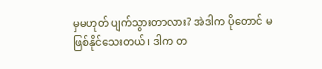မှမဟုတ် ပျက်သွားတာလား? အဲဒါက ပိုတောင် မဖြစ်နိုင်သေးတယ်၊ ဒါက တ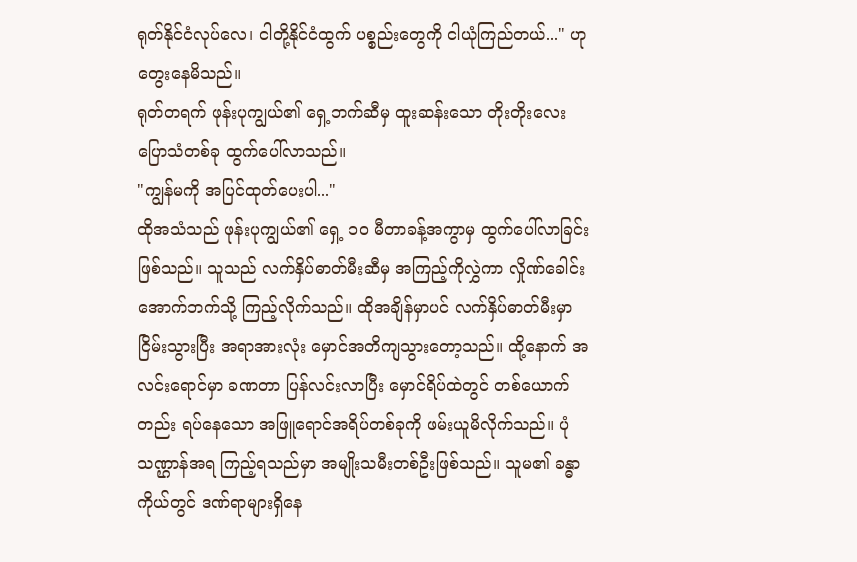ရုတ်နိုင်ငံလုပ်လေ၊ ငါတို့နိုင်ငံထွက် ပစ္စည်းတွေကို ငါယုံကြည်တယ်..." ဟု တွေးနေမိသည်။
ရုတ်တရက် ဖုန်းပုကျွယ်၏ ရှေ့ဘက်ဆီမှ ထူးဆန်းသော တိုးတိုးလေး ပြောသံတစ်ခု ထွက်ပေါ်လာသည်။
"ကျွန်မကို အပြင်ထုတ်ပေးပါ..."
ထိုအသံသည် ဖုန်းပုကျွယ်၏ ရှေ့ ၁၀ မီတာခန့်အကွာမှ ထွက်ပေါ်လာခြင်းဖြစ်သည်။ သူသည် လက်နှိပ်ဓာတ်မီးဆီမှ အကြည့်ကိုလွှဲကာ လှိုဏ်ခေါင်းအောက်ဘက်သို့ ကြည့်လိုက်သည်။ ထိုအချိန်မှာပင် လက်နှိပ်ဓာတ်မီးမှာ ငြိမ်းသွားပြီး အရာအားလုံး မှောင်အတိကျသွားတော့သည်။ ထို့နောက် အလင်းရောင်မှာ ခဏတာ ပြန်လင်းလာပြီး မှောင်ရိပ်ထဲတွင် တစ်ယောက်တည်း ရပ်နေသော အဖြူရောင်အရိပ်တစ်ခုကို ဖမ်းယူမိလိုက်သည်။ ပုံသဏ္ဌာန်အရ ကြည့်ရသည်မှာ အမျိုးသမီးတစ်ဦးဖြစ်သည်။ သူမ၏ ခန္ဓာကိုယ်တွင် ဒဏ်ရာများရှိနေ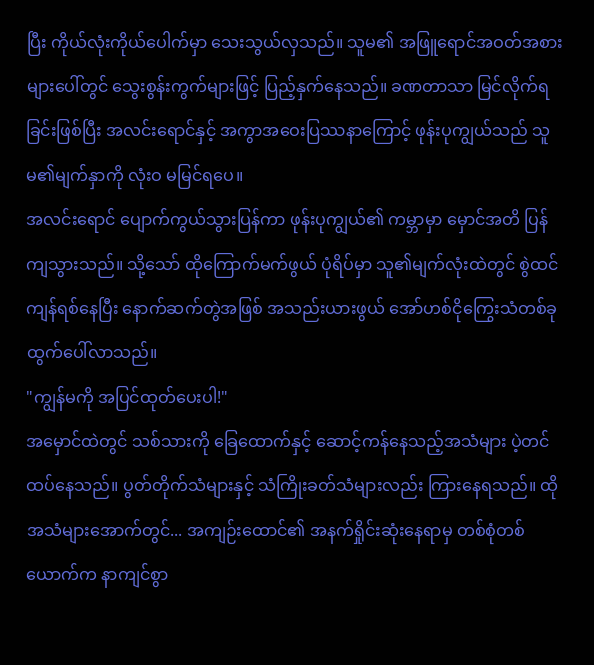ပြီး ကိုယ်လုံးကိုယ်ပေါက်မှာ သေးသွယ်လှသည်။ သူမ၏ အဖြူရောင်အဝတ်အစားများပေါ်တွင် သွေးစွန်းကွက်များဖြင့် ပြည့်နှက်နေသည်။ ခဏတာသာ မြင်လိုက်ရခြင်းဖြစ်ပြီး အလင်းရောင်နှင့် အကွာအဝေးပြဿနာကြောင့် ဖုန်းပုကျွယ်သည် သူမ၏မျက်နှာကို လုံးဝ မမြင်ရပေ။
အလင်းရောင် ပျောက်ကွယ်သွားပြန်ကာ ဖုန်းပုကျွယ်၏ ကမ္ဘာမှာ မှောင်အတိ ပြန်ကျသွားသည်။ သို့သော် ထိုကြောက်မက်ဖွယ် ပုံရိပ်မှာ သူ၏မျက်လုံးထဲတွင် စွဲထင်ကျန်ရစ်နေပြီး နောက်ဆက်တွဲအဖြစ် အသည်းယားဖွယ် အော်ဟစ်ငိုကြွေးသံတစ်ခု ထွက်ပေါ်လာသည်။
"ကျွန်မကို အပြင်ထုတ်ပေးပါ!"
အမှောင်ထဲတွင် သစ်သားကို ခြေထောက်နှင့် ဆောင့်ကန်နေသည့်အသံများ ပဲ့တင်ထပ်နေသည်။ ပွတ်တိုက်သံများနှင့် သံကြိုးခတ်သံများလည်း ကြားနေရသည်။ ထိုအသံများအောက်တွင်... အကျဉ်းထောင်၏ အနက်ရှိုင်းဆုံးနေရာမှ တစ်စုံတစ်ယောက်က နာကျင်စွာ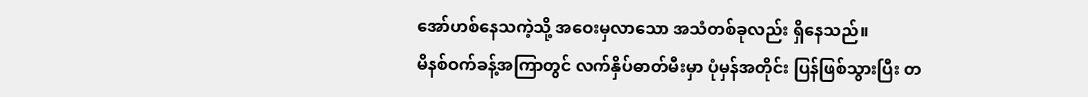အော်ဟစ်နေသကဲ့သို့ အဝေးမှလာသော အသံတစ်ခုလည်း ရှိနေသည်။
မိနစ်ဝက်ခန့်အကြာတွင် လက်နှိပ်ဓာတ်မီးမှာ ပုံမှန်အတိုင်း ပြန်ဖြစ်သွားပြီး တ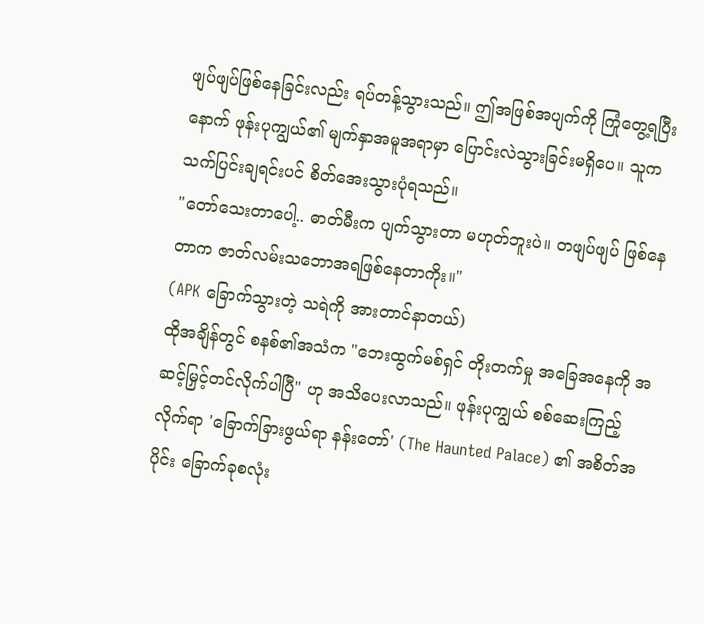ဖျပ်ဖျပ်ဖြစ်နေခြင်းလည်း ရပ်တန့်သွားသည်။ ဤအဖြစ်အပျက်ကို ကြုံတွေ့ရပြီးနောက် ဖုန်းပုကျွယ်၏ မျက်နှာအမူအရာမှာ ပြောင်းလဲသွားခြင်းမရှိပေ။ သူက သက်ပြင်းချရင်းပင် စိတ်အေးသွားပုံရသည်။
"တော်သေးတာပေါ့.. ဓာတ်မီးက ပျက်သွားတာ မဟုတ်ဘူးပဲ။ တဖျပ်ဖျပ် ဖြစ်နေတာက ဇာတ်လမ်းသဘောအရဖြစ်နေတာကိုး။"
(APK ခြောက်သွားတဲ့ သရဲကို အားတာင်နာတယ်)
ထိုအချိန်တွင် စနစ်၏အသံက "ဘေးထွက်မစ်ရှင် တိုးတက်မှု အခြေအနေကို အဆင့်မြှင့်တင်လိုက်ပါပြီ" ဟု အသိပေးလာသည်။ ဖုန်းပုကျွယ် စစ်ဆေးကြည့်လိုက်ရာ 'ခြောက်ခြားဖွယ်ရာ နန်းတော်' (The Haunted Palace) ၏ အစိတ်အပိုင်း ခြောက်ခုစလုံး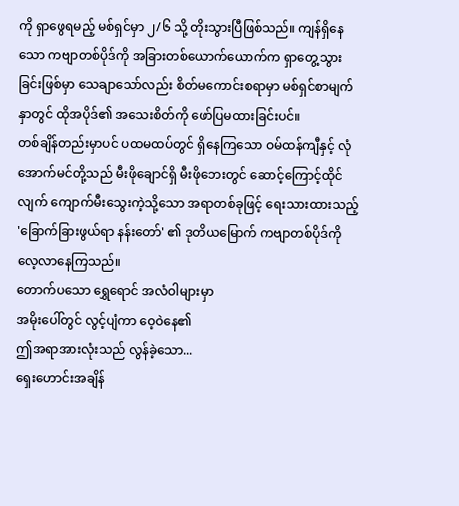ကို ရှာဖွေရမည့် မစ်ရှင်မှာ ၂/၆ သို့ တိုးသွားပြီဖြစ်သည်။ ကျန်ရှိနေသော ကဗျာတစ်ပိုဒ်ကို အခြားတစ်ယောက်ယောက်က ရှာတွေ့သွားခြင်းဖြစ်မှာ သေချာသော်လည်း စိတ်မကောင်းစရာမှာ မစ်ရှင်စာမျက်နှာတွင် ထိုအပိုဒ်၏ အသေးစိတ်ကို ဖော်ပြမထားခြင်းပင်။
တစ်ချိန်တည်းမှာပင် ပထမထပ်တွင် ရှိနေကြသော ဝမ်ထန်ကျီနှင့် လုံအောက်မင်တို့သည် မီးဖိုချောင်ရှိ မီးဖိုဘေးတွင် ဆောင့်ကြောင့်ထိုင်လျက် ကျောက်မီးသွေးကဲ့သို့သော အရာတစ်ခုဖြင့် ရေးသားထားသည့် 'ခြောက်ခြားဖွယ်ရာ နန်းတော်' ၏ ဒုတိယမြောက် ကဗျာတစ်ပိုဒ်ကို လေ့လာနေကြသည်။
တောက်ပသော ရွှေရောင် အလံဝါများမှာ
အမိုးပေါ်တွင် လွင့်ပျံကာ ဝေ့ဝဲနေ၏
ဤအရာအားလုံးသည် လွန်ခဲ့သော...
ရှေးဟောင်းအချိန်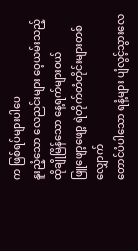က ဖြစ်ရပ်များပါပေ
နူးညံ့သော လေညင်းများ ဝေ့ယမ်းသည့်
ထိုချိုမြိန်သော နေ့ရက်များဝယ်
ဖြူဖျော့ဖျော့ ရဲတိုက်တံတိုင်းများတစ်လျှောက်
တောင်ပံပါသော ရနံ့များ ပျံလွင့်သွားလေ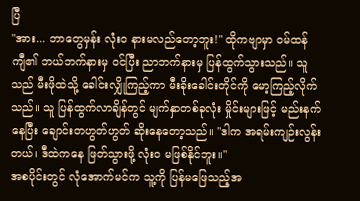ပြီ
"အား... ဘာတွေမှန်း လုံးဝ နားမလည်တော့ဘူး!" ထိုကဗျာမှာ ဝမ်ထန်ကျီ၏ ဘယ်ဘက်နားမှ ဝင်ပြီး ညာဘက်နားမှ ပြန်ထွက်သွားသည်။ သူသည် မီးဖိုထဲသို့ ခေါင်းလျှိုကြည့်ကာ မီးခိုးခေါင်းတိုင်ကို မော့ကြည့်လိုက်သည်။ သူ ပြန်ထွက်လာချိန်တွင် မျက်နှာတစ်ခုလုံး မှိုင်းများဖြင့် မည်းနက်နေပြီး ချောင်းတဟွတ်ဟွတ် ဆိုးနေတော့သည်။ "ဒါက အရမ်းကျဉ်းလွန်းတယ်၊ ဒီထဲကနေ ဖြတ်သွားဖို့ လုံးဝ မဖြစ်နိုင်ဘူး။"
အစပိုင်းတွင် လုံအောက်မင်က သူ့ကို ပြန်မဖြေသည့်အ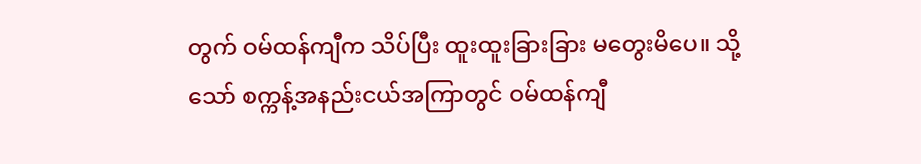တွက် ဝမ်ထန်ကျီက သိပ်ပြီး ထူးထူးခြားခြား မတွေးမိပေ။ သို့သော် စက္ကန့်အနည်းငယ်အကြာတွင် ဝမ်ထန်ကျီ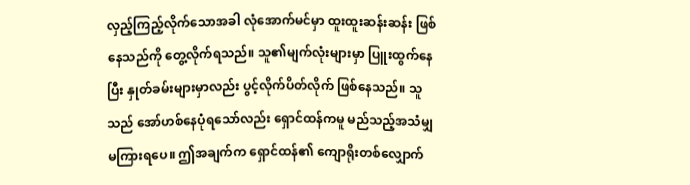လှည့်ကြည့်လိုက်သောအခါ လုံအောက်မင်မှာ ထူးထူးဆန်းဆန်း ဖြစ်နေသည်ကို တွေ့လိုက်ရသည်။ သူ၏မျက်လုံးများမှာ ပြူးထွက်နေပြီး နှုတ်ခမ်းများမှာလည်း ပွင့်လိုက်ပိတ်လိုက် ဖြစ်နေသည်။ သူသည် အော်ဟစ်နေပုံရသော်လည်း ရှောင်ထန်ကမူ မည်သည့်အသံမျှ မကြားရပေ။ ဤအချက်က ရှောင်ထန်၏ ကျောရိုးတစ်လျှောက်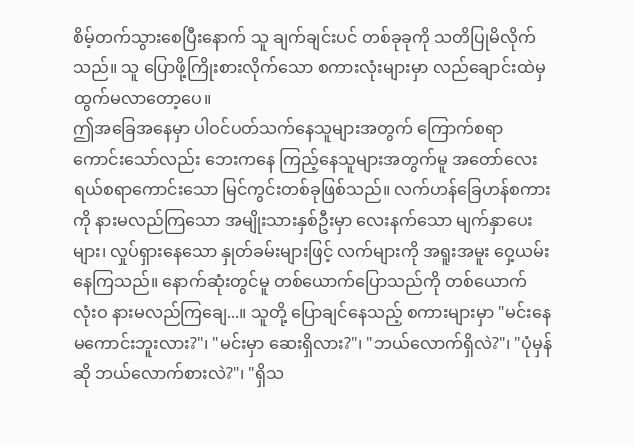စိမ့်တက်သွားစေပြီးနောက် သူ ချက်ချင်းပင် တစ်ခုခုကို သတိပြုမိလိုက်သည်။ သူ ပြောဖို့ကြိုးစားလိုက်သော စကားလုံးများမှာ လည်ချောင်းထဲမှ ထွက်မလာတော့ပေ။
ဤအခြေအနေမှာ ပါဝင်ပတ်သက်နေသူများအတွက် ကြောက်စရာကောင်းသော်လည်း ဘေးကနေ ကြည့်နေသူများအတွက်မူ အတော်လေး ရယ်စရာကောင်းသော မြင်ကွင်းတစ်ခုဖြစ်သည်။ လက်ဟန်ခြေဟန်စကားကို နားမလည်ကြသော အမျိုးသားနှစ်ဦးမှာ လေးနက်သော မျက်နှာပေးများ၊ လှုပ်ရှားနေသော နှုတ်ခမ်းများဖြင့် လက်များကို အရူးအမူး ဝှေ့ယမ်းနေကြသည်။ နောက်ဆုံးတွင်မူ တစ်ယောက်ပြောသည်ကို တစ်ယောက် လုံးဝ နားမလည်ကြချေ...။ သူတို့ ပြောချင်နေသည့် စကားများမှာ "မင်းနေမကောင်းဘူးလား?"၊ "မင်းမှာ ဆေးရှိလား?"၊ "ဘယ်လောက်ရှိလဲ?"၊ "ပုံမှန်ဆို ဘယ်လောက်စားလဲ?"၊ "ရှိသ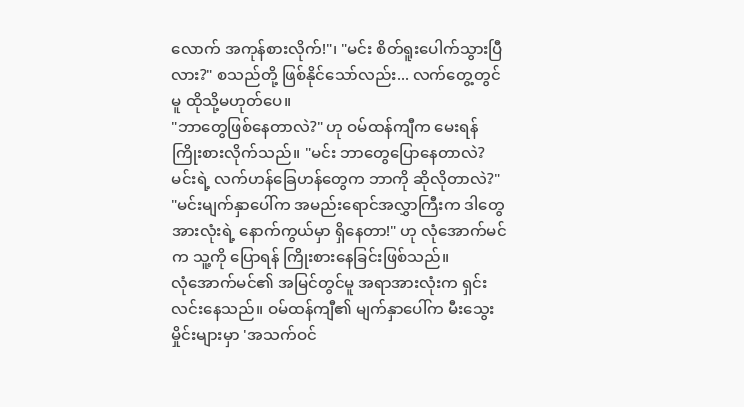လောက် အကုန်စားလိုက်!"၊ "မင်း စိတ်ရူးပေါက်သွားပြီလား?" စသည်တို့ ဖြစ်နိုင်သော်လည်း... လက်တွေ့တွင်မူ ထိုသို့မဟုတ်ပေ။
"ဘာတွေဖြစ်နေတာလဲ?" ဟု ဝမ်ထန်ကျီက မေးရန် ကြိုးစားလိုက်သည်။ "မင်း ဘာတွေပြောနေတာလဲ? မင်းရဲ့ လက်ဟန်ခြေဟန်တွေက ဘာကို ဆိုလိုတာလဲ?"
"မင်းမျက်နှာပေါ်က အမည်းရောင်အလွှာကြီးက ဒါတွေအားလုံးရဲ့ နောက်ကွယ်မှာ ရှိနေတာ!" ဟု လုံအောက်မင်က သူ့ကို ပြောရန် ကြိုးစားနေခြင်းဖြစ်သည်။
လုံအောက်မင်၏ အမြင်တွင်မူ အရာအားလုံးက ရှင်းလင်းနေသည်။ ဝမ်ထန်ကျီ၏ မျက်နှာပေါ်က မီးသွေးမှိုင်းများမှာ 'အသက်ဝင်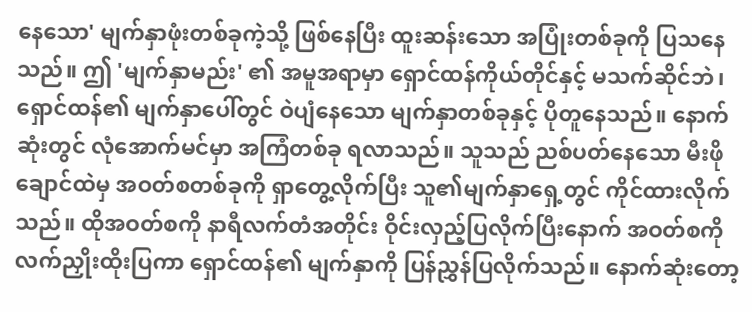နေသော' မျက်နှာဖုံးတစ်ခုကဲ့သို့ ဖြစ်နေပြီး ထူးဆန်းသော အပြုံးတစ်ခုကို ပြသနေသည်။ ဤ 'မျက်နှာမည်း' ၏ အမူအရာမှာ ရှောင်ထန်ကိုယ်တိုင်နှင့် မသက်ဆိုင်ဘဲ၊ ရှောင်ထန်၏ မျက်နှာပေါ်တွင် ဝဲပျံနေသော မျက်နှာတစ်ခုနှင့် ပိုတူနေသည်။ နောက်ဆုံးတွင် လုံအောက်မင်မှာ အကြံတစ်ခု ရလာသည်။ သူသည် ညစ်ပတ်နေသော မီးဖိုချောင်ထဲမှ အဝတ်စတစ်ခုကို ရှာတွေ့လိုက်ပြီး သူ၏မျက်နှာရှေ့တွင် ကိုင်ထားလိုက်သည်။ ထိုအဝတ်စကို နာရီလက်တံအတိုင်း ဝိုင်းလှည့်ပြလိုက်ပြီးနောက် အဝတ်စကို လက်ညှိုးထိုးပြကာ ရှောင်ထန်၏ မျက်နှာကို ပြန်ညွှန်ပြလိုက်သည်။ နောက်ဆုံးတော့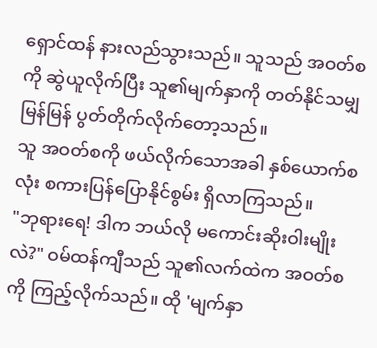ရှောင်ထန် နားလည်သွားသည်။ သူသည် အဝတ်စကို ဆွဲယူလိုက်ပြီး သူ၏မျက်နှာကို တတ်နိုင်သမျှ မြန်မြန် ပွတ်တိုက်လိုက်တော့သည်။
သူ အဝတ်စကို ဖယ်လိုက်သောအခါ နှစ်ယောက်စလုံး စကားပြန်ပြောနိုင်စွမ်း ရှိလာကြသည်။
"ဘုရားရေ! ဒါက ဘယ်လို မကောင်းဆိုးဝါးမျိုးလဲ?" ဝမ်ထန်ကျီသည် သူ၏လက်ထဲက အဝတ်စကို ကြည့်လိုက်သည်။ ထို 'မျက်နှာ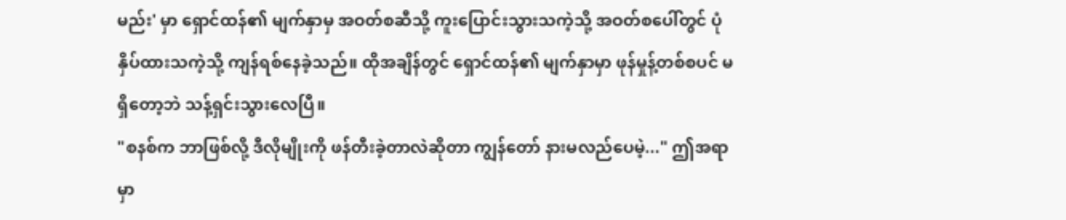မည်း' မှာ ရှောင်ထန်၏ မျက်နှာမှ အဝတ်စဆီသို့ ကူးပြောင်းသွားသကဲ့သို့ အဝတ်စပေါ်တွင် ပုံနှိပ်ထားသကဲ့သို့ ကျန်ရစ်နေခဲ့သည်။ ထိုအချိန်တွင် ရှောင်ထန်၏ မျက်နှာမှာ ဖုန်မှုန့်တစ်စပင် မရှိတော့ဘဲ သန့်ရှင်းသွားလေပြီ။
"စနစ်က ဘာဖြစ်လို့ ဒီလိုမျိုးကို ဖန်တီးခဲ့တာလဲဆိုတာ ကျွန်တော် နားမလည်ပေမဲ့..." ဤအရာမှာ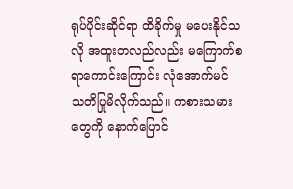ရုပ်ပိုင်းဆိုင်ရာ ထိခိုက်မှု မပေးနိုင်သလို အထူးတလည်လည်း မကြောက်စရာကောင်းကြောင်း လုံအောက်မင် သတိပြုမိလိုက်သည်။ ကစားသမားတွေကို နောက်ပြောင်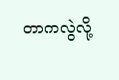တာကလွဲလို့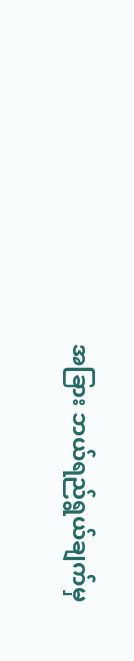အခြား ဘယ်ရည်ရွယ်ချက်မှ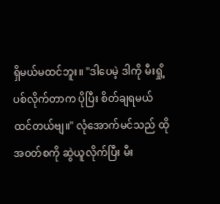ရှိမယ်မထင်ဘူး။ "ဒါပေမဲ့ ဒါကို မီးရှို့ပစ်လိုက်တာက ပိုပြီး စိတ်ချရမယ် ထင်တယ်ဗျ။" လုံအောက်မင်သည် ထိုအဝတ်စကို ဆွဲယူလိုက်ပြီး မီး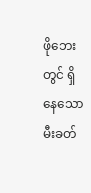ဖိုဘေးတွင် ရှိနေသော မီးခတ်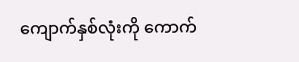ကျောက်နှစ်လုံးကို ကောက်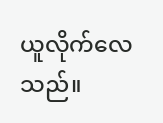ယူလိုက်လေသည်။